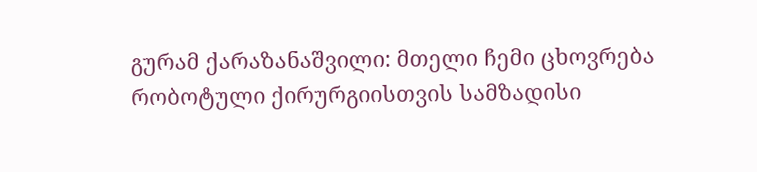გურამ ქარაზანაშვილი: მთელი ჩემი ცხოვრება რობოტული ქირურგიისთვის სამზადისი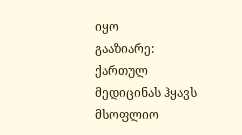იყო
გააზიარე:
ქართულ მედიცინას ჰყავს მსოფლიო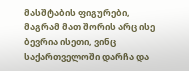მასშტაბის ფიგურები, მაგრამ მათ შორის არც ისე ბევრია ისეთი, ვინც საქართველოში დარჩა და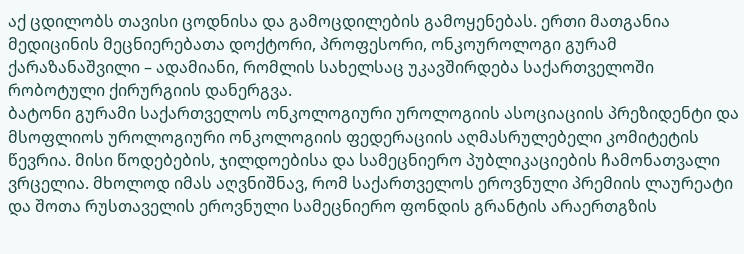აქ ცდილობს თავისი ცოდნისა და გამოცდილების გამოყენებას. ერთი მათგანია მედიცინის მეცნიერებათა დოქტორი, პროფესორი, ონკოუროლოგი გურამ ქარაზანაშვილი – ადამიანი, რომლის სახელსაც უკავშირდება საქართველოში რობოტული ქირურგიის დანერგვა.
ბატონი გურამი საქართველოს ონკოლოგიური უროლოგიის ასოციაციის პრეზიდენტი და მსოფლიოს უროლოგიური ონკოლოგიის ფედერაციის აღმასრულებელი კომიტეტის წევრია. მისი წოდებების, ჯილდოებისა და სამეცნიერო პუბლიკაციების ჩამონათვალი ვრცელია. მხოლოდ იმას აღვნიშნავ, რომ საქართველოს ეროვნული პრემიის ლაურეატი და შოთა რუსთაველის ეროვნული სამეცნიერო ფონდის გრანტის არაერთგზის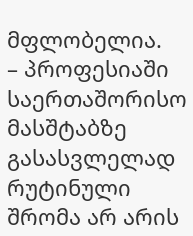მფლობელია.
– პროფესიაში საერთაშორისო მასშტაბზე გასასვლელად რუტინული შრომა არ არის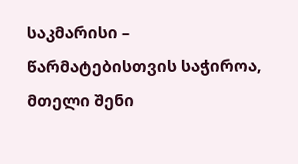საკმარისი – წარმატებისთვის საჭიროა, მთელი შენი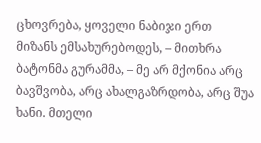ცხოვრება, ყოველი ნაბიჯი ერთ მიზანს ემსახურებოდეს, – მითხრა ბატონმა გურამმა, – მე არ მქონია არც ბავშვობა, არც ახალგაზრდობა, არც შუა ხანი. მთელი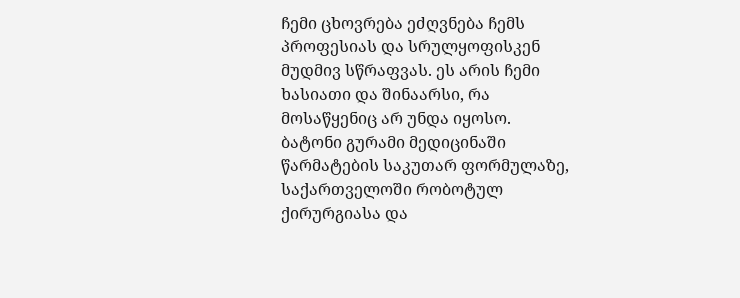ჩემი ცხოვრება ეძღვნება ჩემს პროფესიას და სრულყოფისკენ მუდმივ სწრაფვას. ეს არის ჩემი ხასიათი და შინაარსი, რა მოსაწყენიც არ უნდა იყოსო.
ბატონი გურამი მედიცინაში წარმატების საკუთარ ფორმულაზე, საქართველოში რობოტულ ქირურგიასა და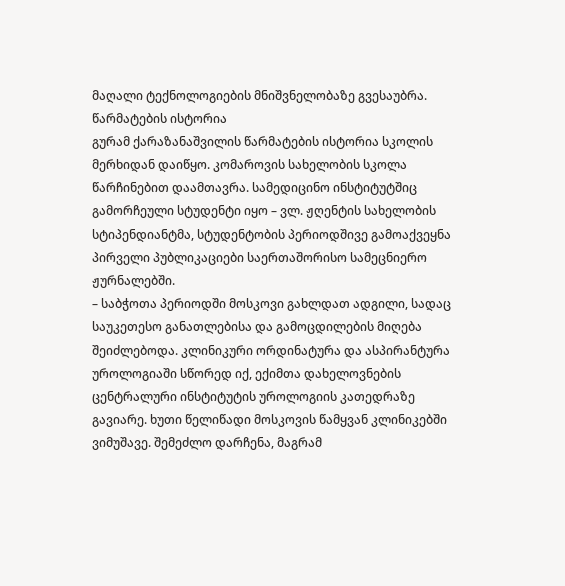მაღალი ტექნოლოგიების მნიშვნელობაზე გვესაუბრა.
წარმატების ისტორია
გურამ ქარაზანაშვილის წარმატების ისტორია სკოლის მერხიდან დაიწყო. კომაროვის სახელობის სკოლა წარჩინებით დაამთავრა. სამედიცინო ინსტიტუტშიც გამორჩეული სტუდენტი იყო – ვლ. ჟღენტის სახელობის სტიპენდიანტმა, სტუდენტობის პერიოდშივე გამოაქვეყნა პირველი პუბლიკაციები საერთაშორისო სამეცნიერო ჟურნალებში.
– საბჭოთა პერიოდში მოსკოვი გახლდათ ადგილი, სადაც საუკეთესო განათლებისა და გამოცდილების მიღება შეიძლებოდა. კლინიკური ორდინატურა და ასპირანტურა უროლოგიაში სწორედ იქ, ექიმთა დახელოვნების ცენტრალური ინსტიტუტის უროლოგიის კათედრაზე გავიარე. ხუთი წელიწადი მოსკოვის წამყვან კლინიკებში ვიმუშავე. შემეძლო დარჩენა, მაგრამ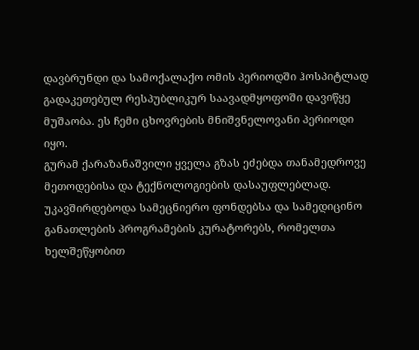დავბრუნდი და სამოქალაქო ომის პერიოდში ჰოსპიტლად გადაკეთებულ რესპუბლიკურ საავადმყოფოში დავიწყე მუშაობა. ეს ჩემი ცხოვრების მნიშვნელოვანი პერიოდი იყო.
გურამ ქარაზანაშვილი ყველა გზას ეძებდა თანამედროვე მეთოდებისა და ტექნოლოგიების დასაუფლებლად. უკავშირდებოდა სამეცნიერო ფონდებსა და სამედიცინო განათლების პროგრამების კურატორებს, რომელთა ხელშეწყობით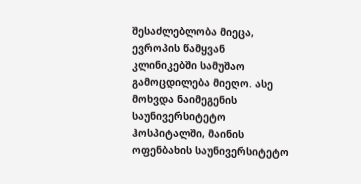შესაძლებლობა მიეცა, ევროპის წამყვან კლინიკებში სამუშაო გამოცდილება მიეღო. ასე მოხვდა ნაიმეგენის საუნივერსიტეტო ჰოსპიტალში, მაინის ოფენბახის საუნივერსიტეტო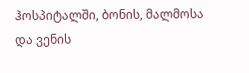ჰოსპიტალში, ბონის, მალმოსა და ვენის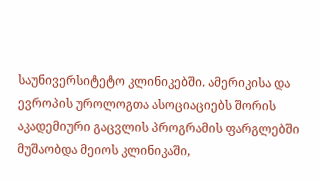საუნივერსიტეტო კლინიკებში. ამერიკისა და ევროპის უროლოგთა ასოციაციებს შორის აკადემიური გაცვლის პროგრამის ფარგლებში მუშაობდა მეიოს კლინიკაში,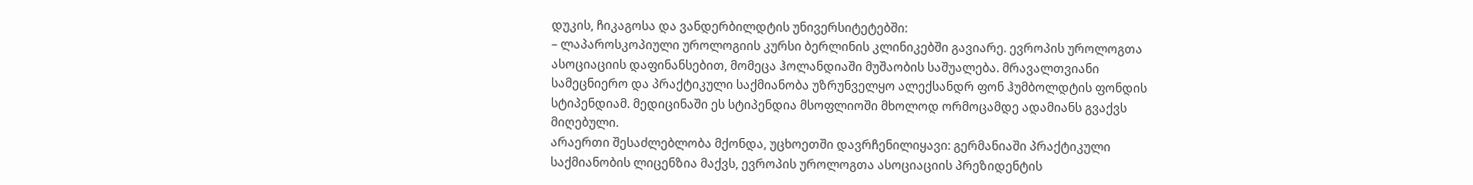დუკის, ჩიკაგოსა და ვანდერბილდტის უნივერსიტეტებში:
– ლაპაროსკოპიული უროლოგიის კურსი ბერლინის კლინიკებში გავიარე. ევროპის უროლოგთა ასოციაციის დაფინანსებით, მომეცა ჰოლანდიაში მუშაობის საშუალება. მრავალთვიანი სამეცნიერო და პრაქტიკული საქმიანობა უზრუნველყო ალექსანდრ ფონ ჰუმბოლდტის ფონდის სტიპენდიამ. მედიცინაში ეს სტიპენდია მსოფლიოში მხოლოდ ორმოცამდე ადამიანს გვაქვს მიღებული.
არაერთი შესაძლებლობა მქონდა, უცხოეთში დავრჩენილიყავი: გერმანიაში პრაქტიკული საქმიანობის ლიცენზია მაქვს, ევროპის უროლოგთა ასოციაციის პრეზიდენტის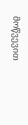მოწვევით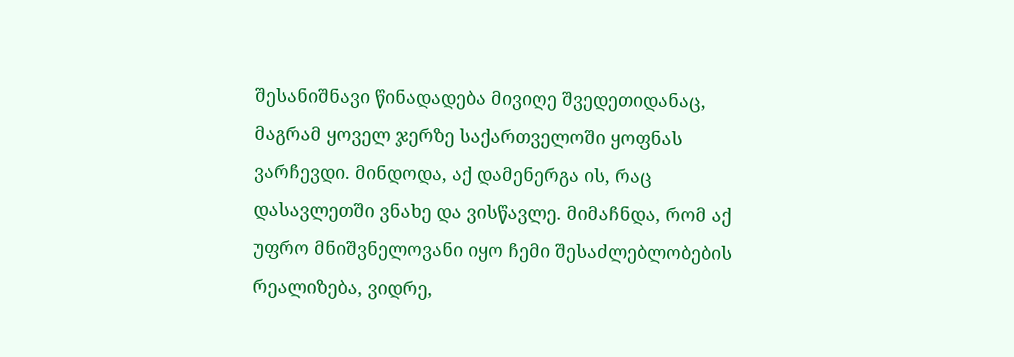შესანიშნავი წინადადება მივიღე შვედეთიდანაც, მაგრამ ყოველ ჯერზე საქართველოში ყოფნას ვარჩევდი. მინდოდა, აქ დამენერგა ის, რაც დასავლეთში ვნახე და ვისწავლე. მიმაჩნდა, რომ აქ უფრო მნიშვნელოვანი იყო ჩემი შესაძლებლობების რეალიზება, ვიდრე,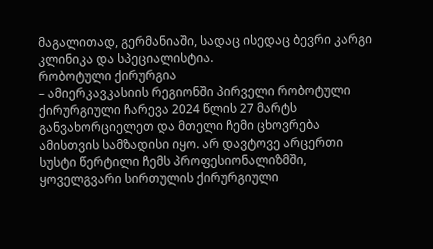მაგალითად, გერმანიაში, სადაც ისედაც ბევრი კარგი კლინიკა და სპეციალისტია.
რობოტული ქირურგია
– ამიერკავკასიის რეგიონში პირველი რობოტული ქირურგიული ჩარევა 2024 წლის 27 მარტს განვახორციელეთ და მთელი ჩემი ცხოვრება ამისთვის სამზადისი იყო. არ დავტოვე არცერთი სუსტი წერტილი ჩემს პროფესიონალიზმში, ყოველგვარი სირთულის ქირურგიული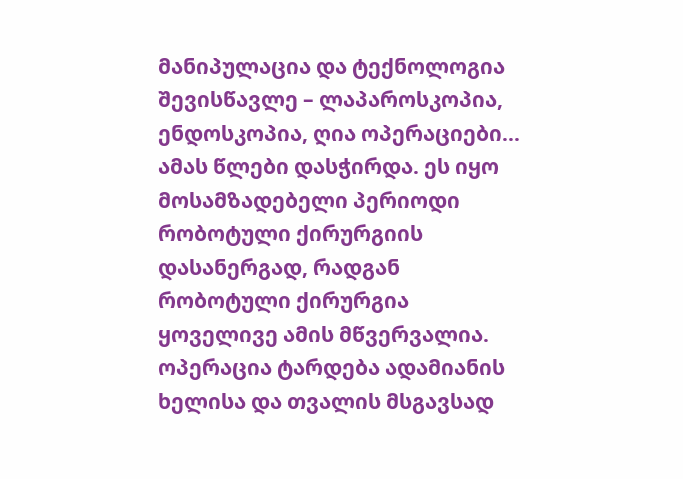მანიპულაცია და ტექნოლოგია შევისწავლე – ლაპაროსკოპია, ენდოსკოპია, ღია ოპერაციები... ამას წლები დასჭირდა. ეს იყო მოსამზადებელი პერიოდი რობოტული ქირურგიის დასანერგად, რადგან რობოტული ქირურგია ყოველივე ამის მწვერვალია. ოპერაცია ტარდება ადამიანის ხელისა და თვალის მსგავსად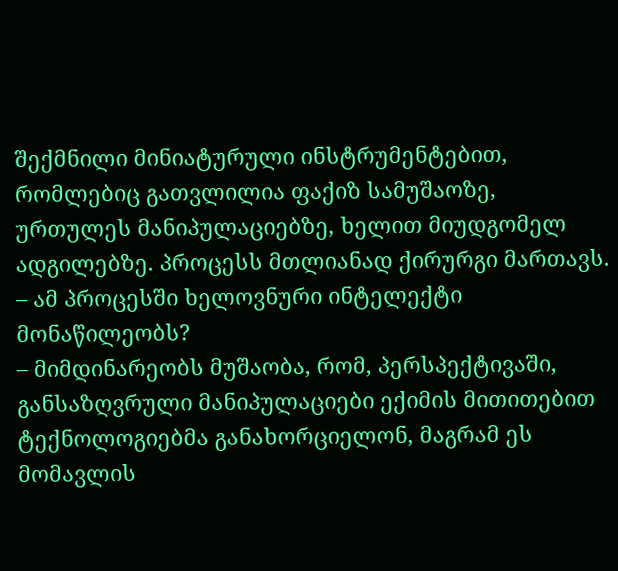შექმნილი მინიატურული ინსტრუმენტებით, რომლებიც გათვლილია ფაქიზ სამუშაოზე, ურთულეს მანიპულაციებზე, ხელით მიუდგომელ ადგილებზე. პროცესს მთლიანად ქირურგი მართავს.
– ამ პროცესში ხელოვნური ინტელექტი მონაწილეობს?
– მიმდინარეობს მუშაობა, რომ, პერსპექტივაში, განსაზღვრული მანიპულაციები ექიმის მითითებით ტექნოლოგიებმა განახორციელონ, მაგრამ ეს მომავლის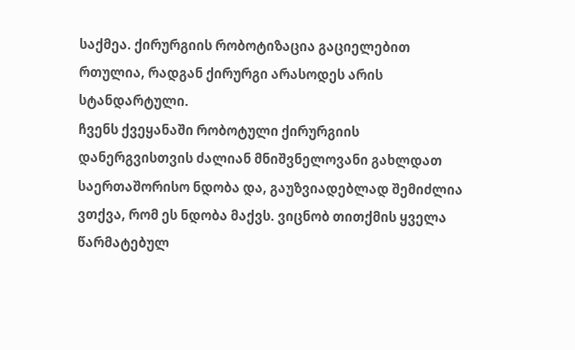საქმეა. ქირურგიის რობოტიზაცია გაციელებით რთულია, რადგან ქირურგი არასოდეს არის სტანდარტული.
ჩვენს ქვეყანაში რობოტული ქირურგიის დანერგვისთვის ძალიან მნიშვნელოვანი გახლდათ საერთაშორისო ნდობა და, გაუზვიადებლად შემიძლია ვთქვა, რომ ეს ნდობა მაქვს. ვიცნობ თითქმის ყველა წარმატებულ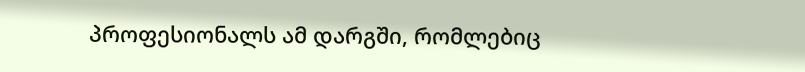პროფესიონალს ამ დარგში, რომლებიც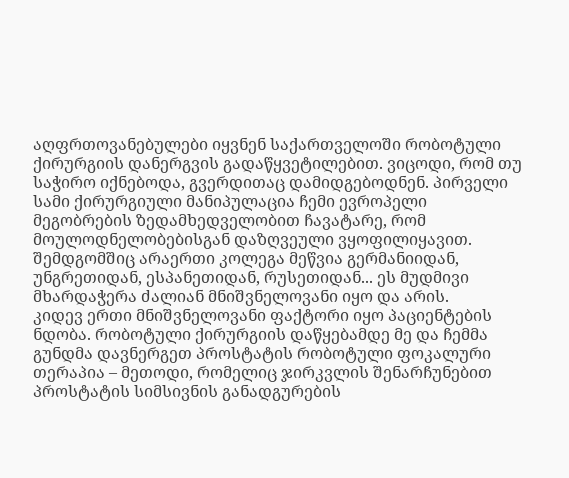აღფრთოვანებულები იყვნენ საქართველოში რობოტული ქირურგიის დანერგვის გადაწყვეტილებით. ვიცოდი, რომ თუ საჭირო იქნებოდა, გვერდითაც დამიდგებოდნენ. პირველი სამი ქირურგიული მანიპულაცია ჩემი ევროპელი მეგობრების ზედამხედველობით ჩავატარე, რომ მოულოდნელობებისგან დაზღვეული ვყოფილიყავით. შემდგომშიც არაერთი კოლეგა მეწვია გერმანიიდან, უნგრეთიდან, ესპანეთიდან, რუსეთიდან... ეს მუდმივი მხარდაჭერა ძალიან მნიშვნელოვანი იყო და არის.
კიდევ ერთი მნიშვნელოვანი ფაქტორი იყო პაციენტების ნდობა. რობოტული ქირურგიის დაწყებამდე მე და ჩემმა გუნდმა დავნერგეთ პროსტატის რობოტული ფოკალური თერაპია – მეთოდი, რომელიც ჯირკვლის შენარჩუნებით პროსტატის სიმსივნის განადგურების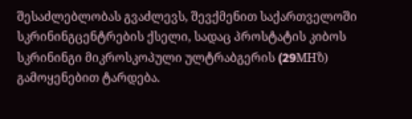შესაძლებლობას გვაძლევს, შევქმენით საქართველოში სკრინინგცენტრების ქსელი, სადაც პროსტატის კიბოს სკრინინგი მიკროსკოპული ულტრაბგერის (29MHზ) გამოყენებით ტარდება.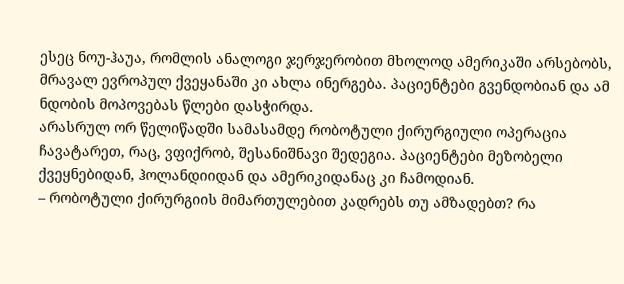ესეც ნოუ-ჰაუა, რომლის ანალოგი ჯერჯერობით მხოლოდ ამერიკაში არსებობს, მრავალ ევროპულ ქვეყანაში კი ახლა ინერგება. პაციენტები გვენდობიან და ამ ნდობის მოპოვებას წლები დასჭირდა.
არასრულ ორ წელიწადში სამასამდე რობოტული ქირურგიული ოპერაცია ჩავატარეთ, რაც, ვფიქრობ, შესანიშნავი შედეგია. პაციენტები მეზობელი ქვეყნებიდან, ჰოლანდიიდან და ამერიკიდანაც კი ჩამოდიან.
– რობოტული ქირურგიის მიმართულებით კადრებს თუ ამზადებთ? რა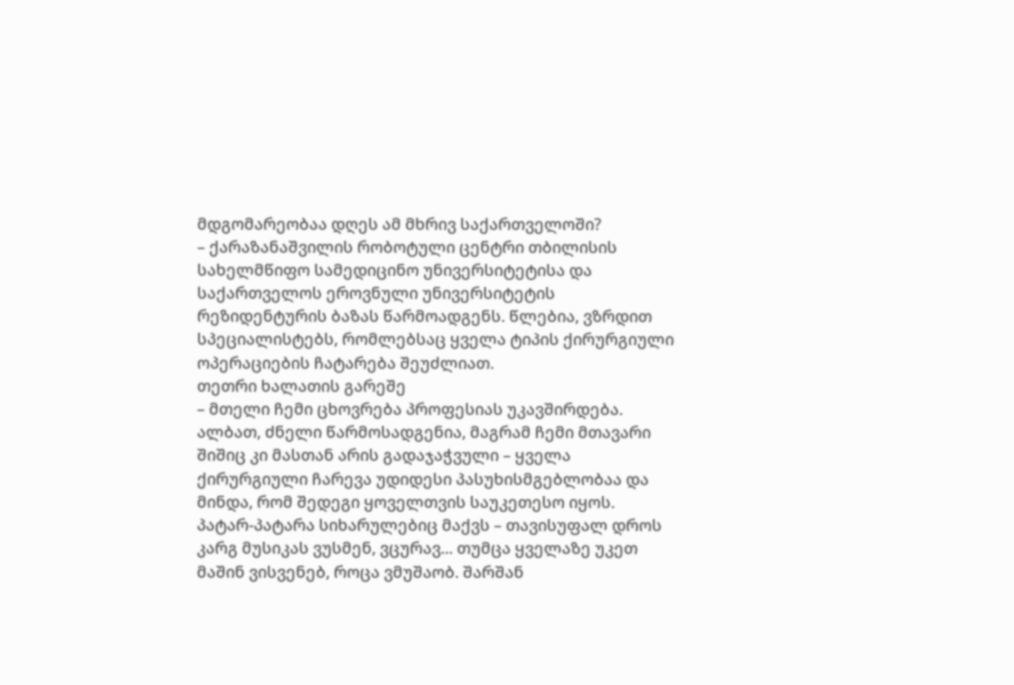მდგომარეობაა დღეს ამ მხრივ საქართველოში?
– ქარაზანაშვილის რობოტული ცენტრი თბილისის სახელმწიფო სამედიცინო უნივერსიტეტისა და საქართველოს ეროვნული უნივერსიტეტის რეზიდენტურის ბაზას წარმოადგენს. წლებია, ვზრდით სპეციალისტებს, რომლებსაც ყველა ტიპის ქირურგიული ოპერაციების ჩატარება შეუძლიათ.
თეთრი ხალათის გარეშე
– მთელი ჩემი ცხოვრება პროფესიას უკავშირდება. ალბათ, ძნელი წარმოსადგენია, მაგრამ ჩემი მთავარი შიშიც კი მასთან არის გადაჯაჭვული – ყველა ქირურგიული ჩარევა უდიდესი პასუხისმგებლობაა და მინდა, რომ შედეგი ყოველთვის საუკეთესო იყოს.
პატარ-პატარა სიხარულებიც მაქვს – თავისუფალ დროს კარგ მუსიკას ვუსმენ, ვცურავ... თუმცა ყველაზე უკეთ მაშინ ვისვენებ, როცა ვმუშაობ. შარშან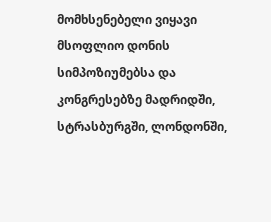მომხსენებელი ვიყავი მსოფლიო დონის სიმპოზიუმებსა და კონგრესებზე მადრიდში, სტრასბურგში, ლონდონში,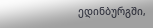ედინბურგში,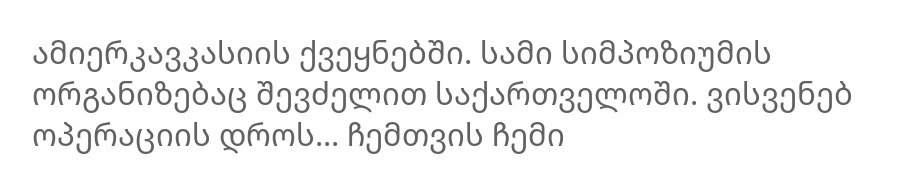ამიერკავკასიის ქვეყნებში. სამი სიმპოზიუმის ორგანიზებაც შევძელით საქართველოში. ვისვენებ ოპერაციის დროს... ჩემთვის ჩემი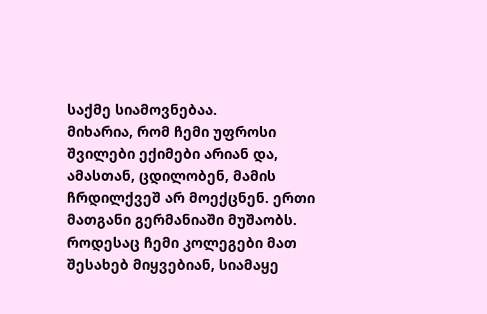საქმე სიამოვნებაა.
მიხარია, რომ ჩემი უფროსი შვილები ექიმები არიან და, ამასთან, ცდილობენ, მამის ჩრდილქვეშ არ მოექცნენ. ერთი მათგანი გერმანიაში მუშაობს. როდესაც ჩემი კოლეგები მათ შესახებ მიყვებიან, სიამაყე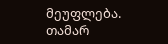მეუფლება.
თამარ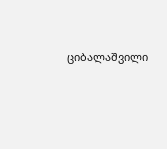ციბალაშვილი